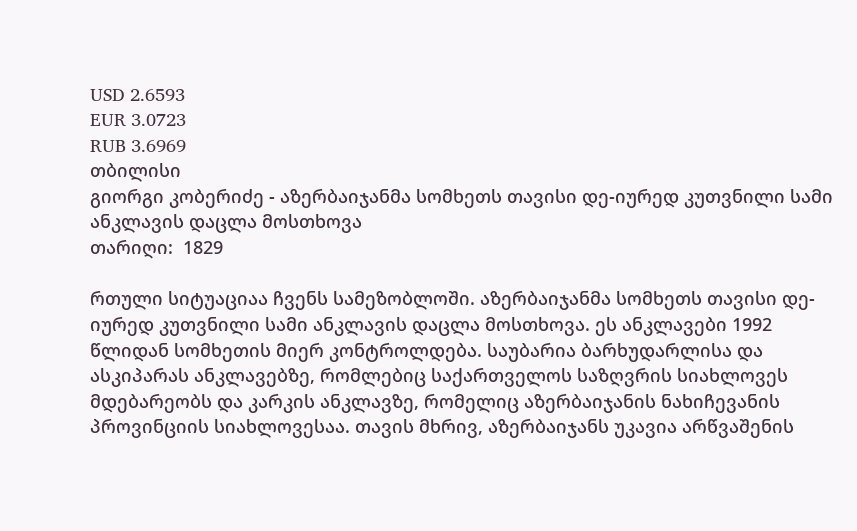USD 2.6593
EUR 3.0723
RUB 3.6969
თბილისი
გიორგი კობერიძე - აზერბაიჯანმა სომხეთს თავისი დე-იურედ კუთვნილი სამი ანკლავის დაცლა მოსთხოვა
თარიღი:  1829

რთული სიტუაციაა ჩვენს სამეზობლოში. აზერბაიჯანმა სომხეთს თავისი დე-იურედ კუთვნილი სამი ანკლავის დაცლა მოსთხოვა. ეს ანკლავები 1992 წლიდან სომხეთის მიერ კონტროლდება. საუბარია ბარხუდარლისა და ასკიპარას ანკლავებზე, რომლებიც საქართველოს საზღვრის სიახლოვეს მდებარეობს და კარკის ანკლავზე, რომელიც აზერბაიჯანის ნახიჩევანის პროვინციის სიახლოვესაა. თავის მხრივ, აზერბაიჯანს უკავია არწვაშენის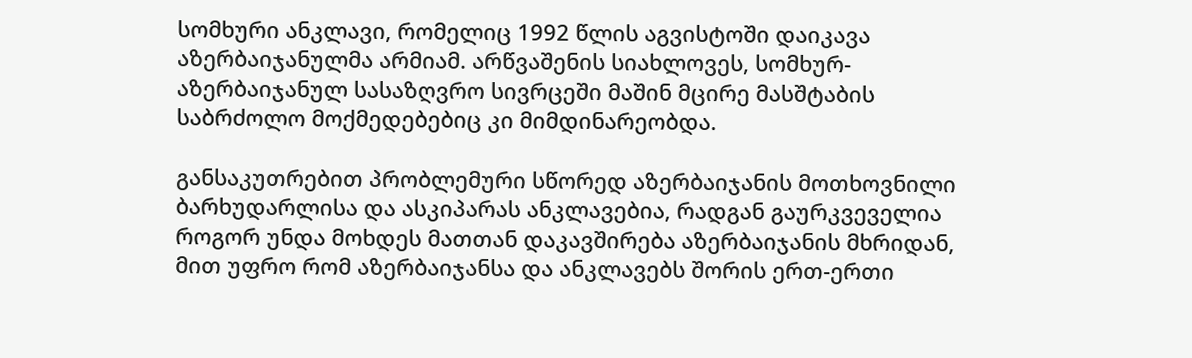სომხური ანკლავი, რომელიც 1992 წლის აგვისტოში დაიკავა აზერბაიჯანულმა არმიამ. არწვაშენის სიახლოვეს, სომხურ-აზერბაიჯანულ სასაზღვრო სივრცეში მაშინ მცირე მასშტაბის საბრძოლო მოქმედებებიც კი მიმდინარეობდა.

განსაკუთრებით პრობლემური სწორედ აზერბაიჯანის მოთხოვნილი ბარხუდარლისა და ასკიპარას ანკლავებია, რადგან გაურკვეველია როგორ უნდა მოხდეს მათთან დაკავშირება აზერბაიჯანის მხრიდან, მით უფრო რომ აზერბაიჯანსა და ანკლავებს შორის ერთ-ერთი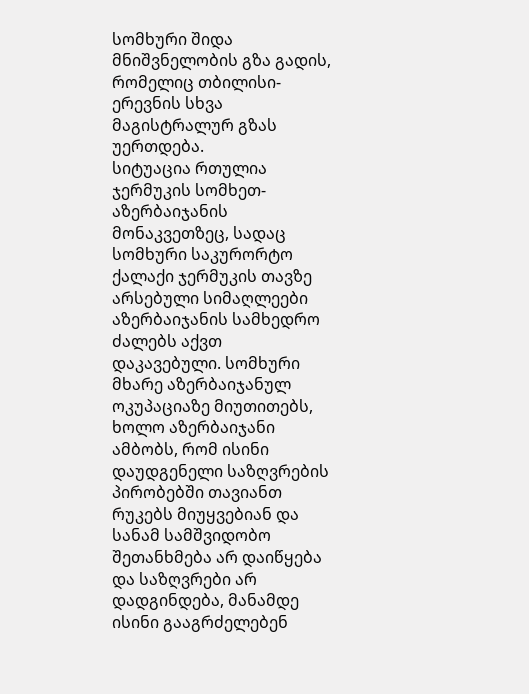სომხური შიდა მნიშვნელობის გზა გადის, რომელიც თბილისი-ერევნის სხვა მაგისტრალურ გზას უერთდება.
სიტუაცია რთულია ჯერმუკის სომხეთ-აზერბაიჯანის მონაკვეთზეც, სადაც სომხური საკურორტო ქალაქი ჯერმუკის თავზე არსებული სიმაღლეები აზერბაიჯანის სამხედრო ძალებს აქვთ დაკავებული. სომხური მხარე აზერბაიჯანულ ოკუპაციაზე მიუთითებს, ხოლო აზერბაიჯანი ამბობს, რომ ისინი დაუდგენელი საზღვრების პირობებში თავიანთ რუკებს მიუყვებიან და სანამ სამშვიდობო შეთანხმება არ დაიწყება და საზღვრები არ დადგინდება, მანამდე ისინი გააგრძელებენ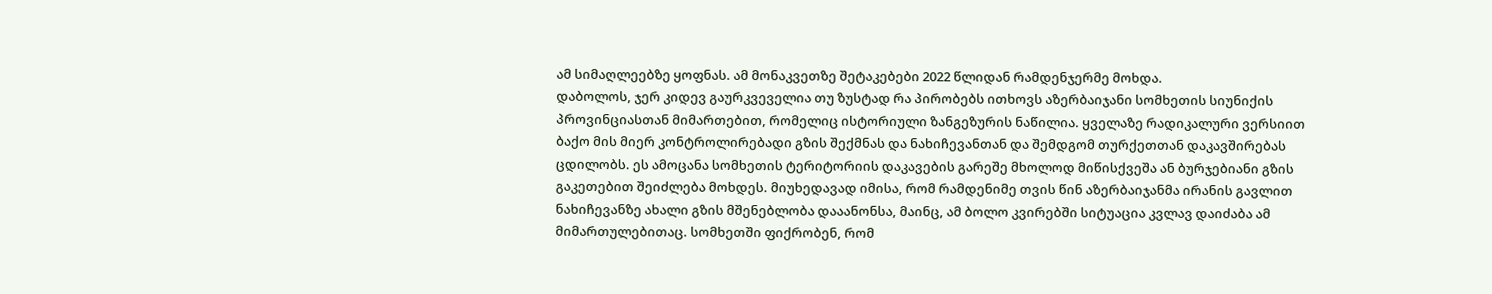ამ სიმაღლეებზე ყოფნას. ამ მონაკვეთზე შეტაკებები 2022 წლიდან რამდენჯერმე მოხდა.
დაბოლოს, ჯერ კიდევ გაურკვეველია თუ ზუსტად რა პირობებს ითხოვს აზერბაიჯანი სომხეთის სიუნიქის პროვინციასთან მიმართებით, რომელიც ისტორიული ზანგეზურის ნაწილია. ყველაზე რადიკალური ვერსიით ბაქო მის მიერ კონტროლირებადი გზის შექმნას და ნახიჩევანთან და შემდგომ თურქეთთან დაკავშირებას ცდილობს. ეს ამოცანა სომხეთის ტერიტორიის დაკავების გარეშე მხოლოდ მიწისქვეშა ან ბურჯებიანი გზის გაკეთებით შეიძლება მოხდეს. მიუხედავად იმისა, რომ რამდენიმე თვის წინ აზერბაიჯანმა ირანის გავლით ნახიჩევანზე ახალი გზის მშენებლობა დააანონსა, მაინც, ამ ბოლო კვირებში სიტუაცია კვლავ დაიძაბა ამ მიმართულებითაც. სომხეთში ფიქრობენ, რომ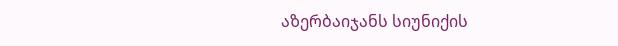აზერბაიჯანს სიუნიქის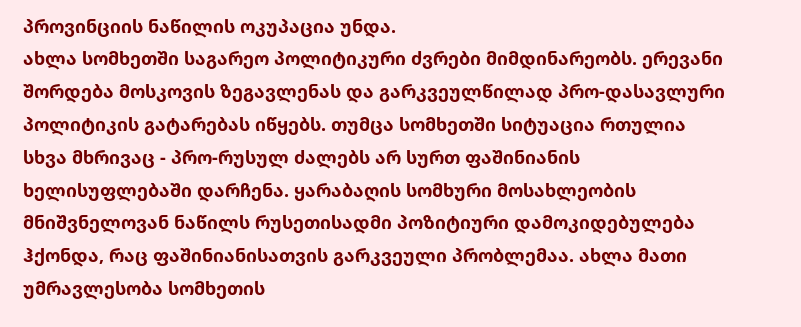პროვინციის ნაწილის ოკუპაცია უნდა.
ახლა სომხეთში საგარეო პოლიტიკური ძვრები მიმდინარეობს. ერევანი შორდება მოსკოვის ზეგავლენას და გარკვეულწილად პრო-დასავლური პოლიტიკის გატარებას იწყებს. თუმცა სომხეთში სიტუაცია რთულია სხვა მხრივაც - პრო-რუსულ ძალებს არ სურთ ფაშინიანის ხელისუფლებაში დარჩენა. ყარაბაღის სომხური მოსახლეობის მნიშვნელოვან ნაწილს რუსეთისადმი პოზიტიური დამოკიდებულება ჰქონდა, რაც ფაშინიანისათვის გარკვეული პრობლემაა. ახლა მათი უმრავლესობა სომხეთის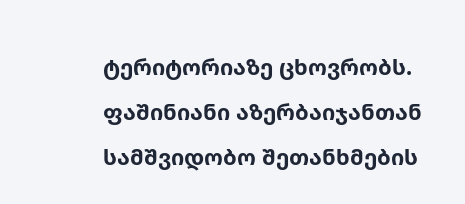ტერიტორიაზე ცხოვრობს. ფაშინიანი აზერბაიჯანთან სამშვიდობო შეთანხმების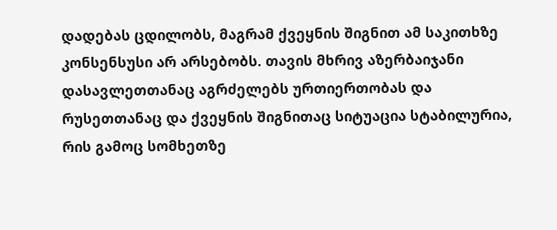დადებას ცდილობს, მაგრამ ქვეყნის შიგნით ამ საკითხზე კონსენსუსი არ არსებობს. თავის მხრივ აზერბაიჯანი დასავლეთთანაც აგრძელებს ურთიერთობას და რუსეთთანაც და ქვეყნის შიგნითაც სიტუაცია სტაბილურია, რის გამოც სომხეთზე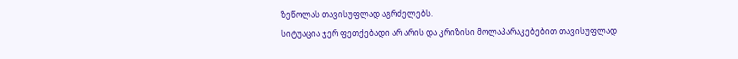ზეწოლას თავისუფლად აგრძელებს.
სიტუაცია ჯერ ფეთქებადი არ არის და კრიზისი მოლაპარაკებებით თავისუფლად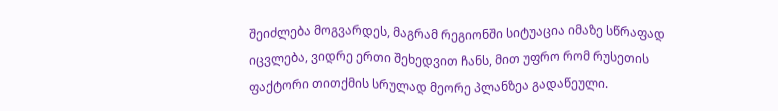შეიძლება მოგვარდეს, მაგრამ რეგიონში სიტუაცია იმაზე სწრაფად იცვლება, ვიდრე ერთი შეხედვით ჩანს, მით უფრო რომ რუსეთის ფაქტორი თითქმის სრულად მეორე პლანზეა გადაწეული.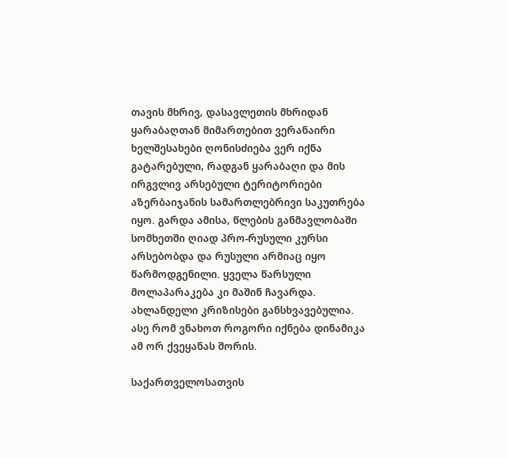თავის მხრივ, დასავლეთის მხრიდან ყარაბაღთან მიმართებით ვერანაირი ხელშესახები ღონისძიება ვერ იქნა გატარებული, რადგან ყარაბაღი და მის ირგვლივ არსებული ტერიტორიები აზერბაიჯანის სამართლებრივი საკუთრება იყო. გარდა ამისა, წლების განმავლობაში სომხეთში ღიად პრო-რუსული კურსი არსებობდა და რუსული არმიაც იყო წარმოდგენილი. ყველა წარსული მოლაპარაკება კი მაშინ ჩავარდა. ახლანდელი კრიზისები განსხვავებულია. ასე რომ ვნახოთ როგორი იქნება დინამიკა ამ ორ ქვეყანას შორის.

საქართველოსათვის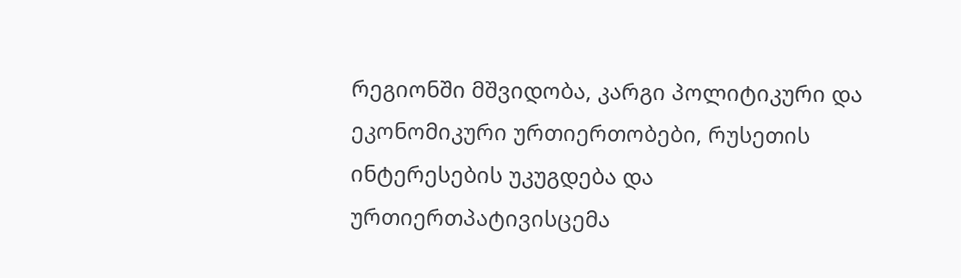რეგიონში მშვიდობა, კარგი პოლიტიკური და ეკონომიკური ურთიერთობები, რუსეთის ინტერესების უკუგდება და ურთიერთპატივისცემა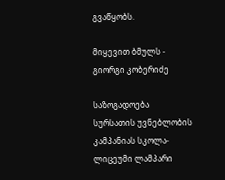გვაწყობს.

მიყევით ბმულს -  გიორგი კობერიძე

საზოგადოება
სურსათის უვნებლობის კამპანიას სკოლა-ლიცეუმი ლამპარი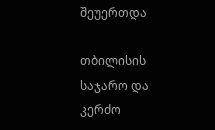შეუერთდა

თბილისის საჯარო და კერძო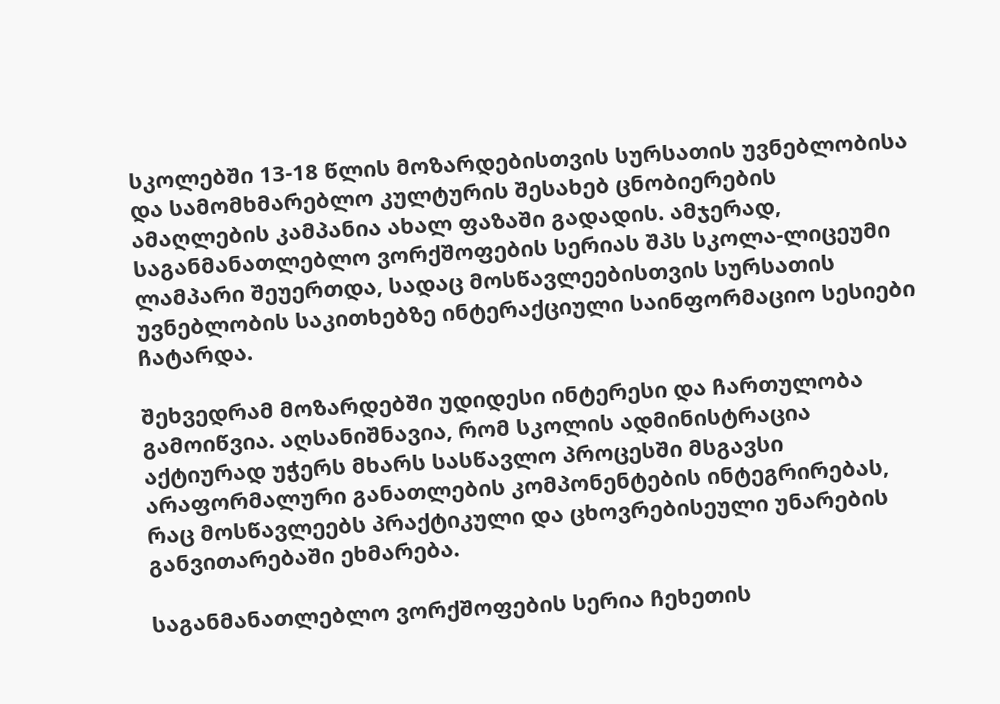სკოლებში 13-18 წლის მოზარდებისთვის სურსათის უვნებლობისა და სამომხმარებლო კულტურის შესახებ ცნობიერების ამაღლების კამპანია ახალ ფაზაში გადადის. ამჯერად, საგანმანათლებლო ვორქშოფების სერიას შპს სკოლა-ლიცეუმი ლამპარი შეუერთდა, სადაც მოსწავლეებისთვის სურსათის უვნებლობის საკითხებზე ინტერაქციული საინფორმაციო სესიები ჩატარდა.

შეხვედრამ მოზარდებში უდიდესი ინტერესი და ჩართულობა გამოიწვია. აღსანიშნავია, რომ სკოლის ადმინისტრაცია აქტიურად უჭერს მხარს სასწავლო პროცესში მსგავსი არაფორმალური განათლების კომპონენტების ინტეგრირებას, რაც მოსწავლეებს პრაქტიკული და ცხოვრებისეული უნარების განვითარებაში ეხმარება.

საგანმანათლებლო ვორქშოფების სერია ჩეხეთის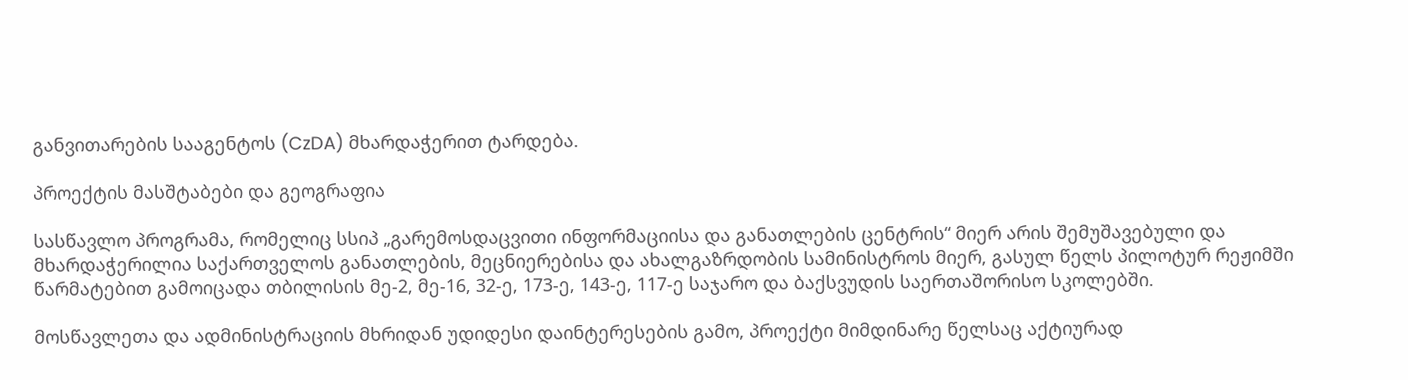განვითარების სააგენტოს (CzDA) მხარდაჭერით ტარდება.

პროექტის მასშტაბები და გეოგრაფია

სასწავლო პროგრამა, რომელიც სსიპ „გარემოსდაცვითი ინფორმაციისა და განათლების ცენტრის“ მიერ არის შემუშავებული და მხარდაჭერილია საქართველოს განათლების, მეცნიერებისა და ახალგაზრდობის სამინისტროს მიერ, გასულ წელს პილოტურ რეჟიმში წარმატებით გამოიცადა თბილისის მე-2, მე-16, 32-ე, 173-ე, 143-ე, 117-ე საჯარო და ბაქსვუდის საერთაშორისო სკოლებში.

მოსწავლეთა და ადმინისტრაციის მხრიდან უდიდესი დაინტერესების გამო, პროექტი მიმდინარე წელსაც აქტიურად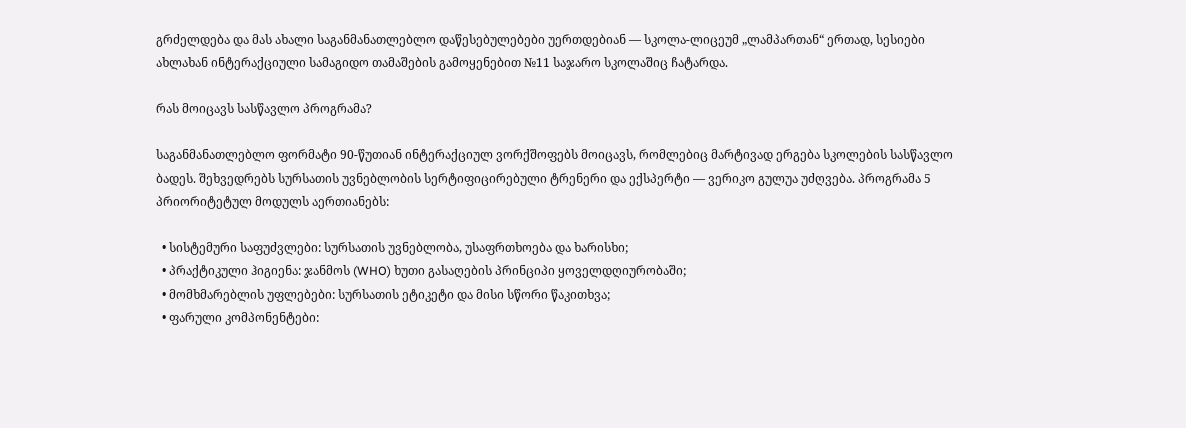გრძელდება და მას ახალი საგანმანათლებლო დაწესებულებები უერთდებიან — სკოლა-ლიცეუმ „ლამპართან“ ერთად, სესიები ახლახან ინტერაქციული სამაგიდო თამაშების გამოყენებით №11 საჯარო სკოლაშიც ჩატარდა.

რას მოიცავს სასწავლო პროგრამა?

საგანმანათლებლო ფორმატი 90-წუთიან ინტერაქციულ ვორქშოფებს მოიცავს, რომლებიც მარტივად ერგება სკოლების სასწავლო ბადეს. შეხვედრებს სურსათის უვნებლობის სერტიფიცირებული ტრენერი და ექსპერტი — ვერიკო გულუა უძღვება. პროგრამა 5 პრიორიტეტულ მოდულს აერთიანებს:

  • სისტემური საფუძვლები: სურსათის უვნებლობა, უსაფრთხოება და ხარისხი;
  • პრაქტიკული ჰიგიენა: ჯანმოს (WHO) ხუთი გასაღების პრინციპი ყოველდღიურობაში;
  • მომხმარებლის უფლებები: სურსათის ეტიკეტი და მისი სწორი წაკითხვა;
  • ფარული კომპონენტები: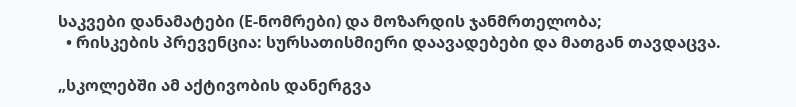საკვები დანამატები (E-ნომრები) და მოზარდის ჯანმრთელობა;
  • რისკების პრევენცია: სურსათისმიერი დაავადებები და მათგან თავდაცვა.

„სკოლებში ამ აქტივობის დანერგვა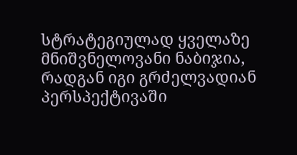სტრატეგიულად ყველაზე მნიშვნელოვანი ნაბიჯია, რადგან იგი გრძელვადიან პერსპექტივაში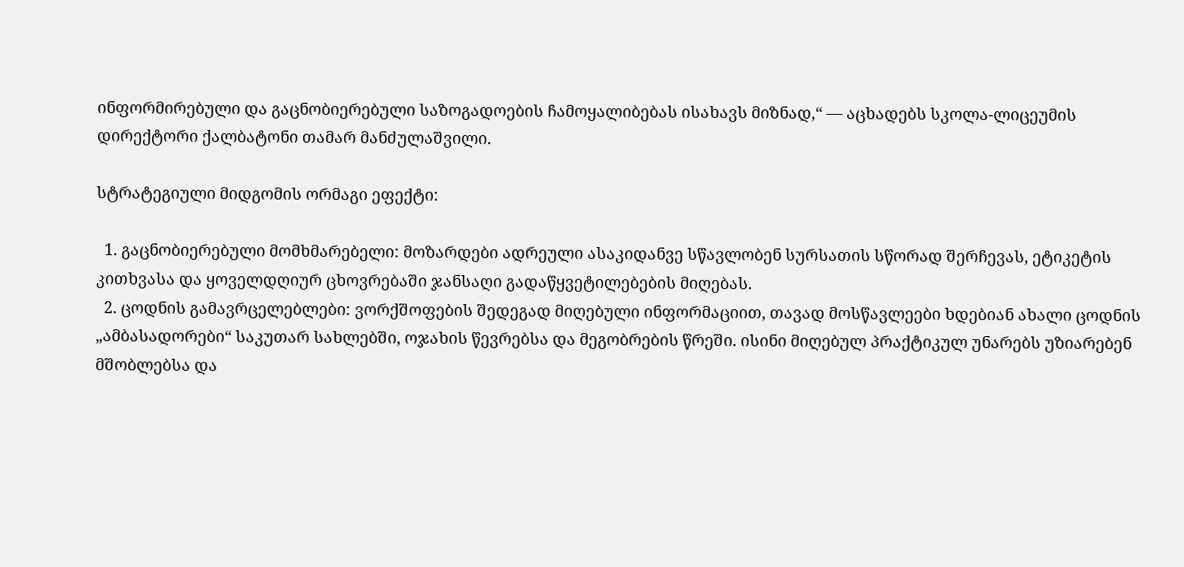ინფორმირებული და გაცნობიერებული საზოგადოების ჩამოყალიბებას ისახავს მიზნად,“ — აცხადებს სკოლა-ლიცეუმის დირექტორი ქალბატონი თამარ მანძულაშვილი.

სტრატეგიული მიდგომის ორმაგი ეფექტი:

  1. გაცნობიერებული მომხმარებელი: მოზარდები ადრეული ასაკიდანვე სწავლობენ სურსათის სწორად შერჩევას, ეტიკეტის კითხვასა და ყოველდღიურ ცხოვრებაში ჯანსაღი გადაწყვეტილებების მიღებას.
  2. ცოდნის გამავრცელებლები: ვორქშოფების შედეგად მიღებული ინფორმაციით, თავად მოსწავლეები ხდებიან ახალი ცოდნის „ამბასადორები“ საკუთარ სახლებში, ოჯახის წევრებსა და მეგობრების წრეში. ისინი მიღებულ პრაქტიკულ უნარებს უზიარებენ მშობლებსა და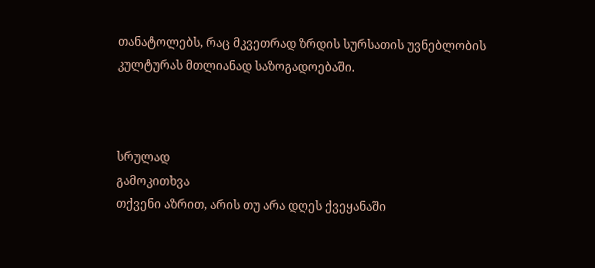თანატოლებს, რაც მკვეთრად ზრდის სურსათის უვნებლობის კულტურას მთლიანად საზოგადოებაში.



სრულად
გამოკითხვა
თქვენი აზრით, არის თუ არა დღეს ქვეყანაში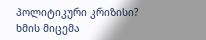პოლიტიკური კრიზისი?
ხმის მიცემა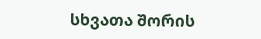სხვათა შორის